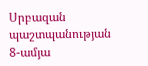Սրբազան պաշտպանության 8-ամյա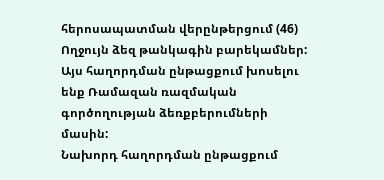հերոսապատման վերընթերցում (46)
Ողջույն ձեզ թանկագին բարեկամներ: Այս հաղորդման ընթացքում խոսելու ենք Ռամազան ռազմական գործողության ձեռքբերումների մասին:
Նախորդ հաղորդման ընթացքում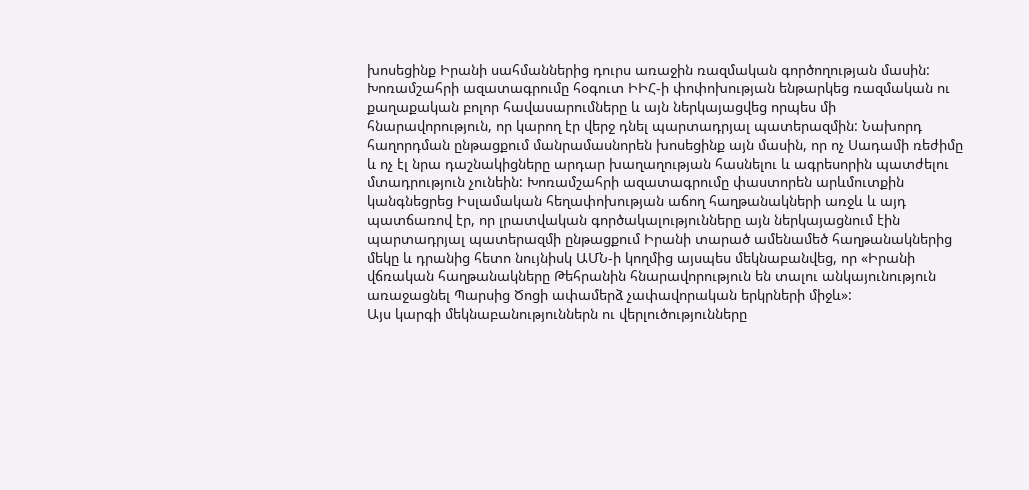խոսեցինք Իրանի սահմաններից դուրս առաջին ռազմական գործողության մասին: Խոռամշահրի ազատագրումը հօգուտ ԻԻՀ-ի փոփոխության ենթարկեց ռազմական ու քաղաքական բոլոր հավասարումները և այն ներկայացվեց որպես մի հնարավորություն, որ կարող էր վերջ դնել պարտադրյալ պատերազմին: Նախորդ հաղորդման ընթացքում մանրամասնորեն խոսեցինք այն մասին, որ ոչ Սադամի ռեժիմը և ոչ էլ նրա դաշնակիցները արդար խաղաղության հասնելու և ագրեսորին պատժելու մտադրություն չունեին: Խոռամշահրի ազատագրումը փաստորեն արևմուտքին կանգնեցրեց Իսլամական հեղափոխության աճող հաղթանակների առջև և այդ պատճառով էր, որ լրատվական գործակալությունները այն ներկայացնում էին պարտադրյալ պատերազմի ընթացքում Իրանի տարած ամենամեծ հաղթանակներից մեկը և դրանից հետո նույնիսկ ԱՄՆ-ի կողմից այսպես մեկնաբանվեց, որ «Իրանի վճռական հաղթանակները Թեհրանին հնարավորություն են տալու անկայունություն առաջացնել Պարսից Ծոցի ափամերձ չափավորական երկրների միջև»:
Այս կարգի մեկնաբանություններն ու վերլուծությունները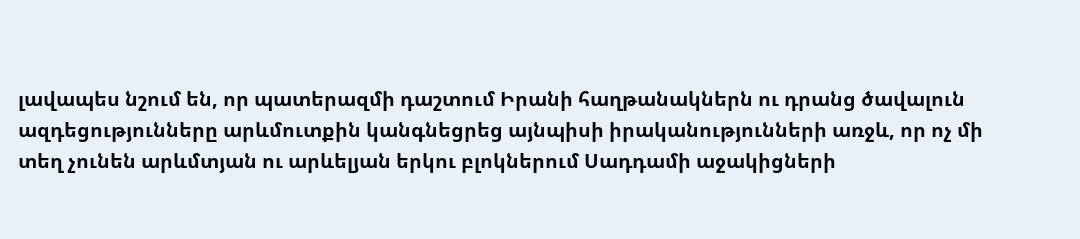լավապես նշում են, որ պատերազմի դաշտում Իրանի հաղթանակներն ու դրանց ծավալուն ազդեցությունները արևմուտքին կանգնեցրեց այնպիսի իրականությունների առջև, որ ոչ մի տեղ չունեն արևմտյան ու արևելյան երկու բլոկներում Սադդամի աջակիցների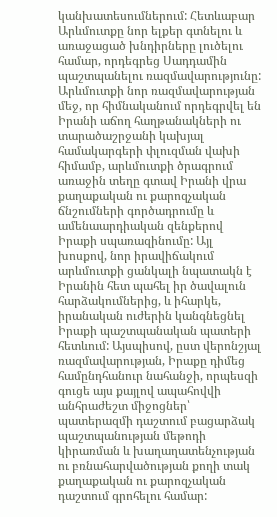կանխատեսումներում: Հետևաբար Արևմուտքը նոր ելքեր գտնելու և առաջացած խնդիրները լուծելու համար, որդեգրեց Սադդամին պաշտպանելու ռազմավարությունը: Արևմուտքի նոր ռազմավարության մեջ, որ հիմնականում որդեգրվել են Իրանի աճող հաղթանակների ու տարածաշրջանի կախյալ համակարգերի փլուզման վախի հիմամբ, արևմուտքի ծրագրում առաջին տեղը գտավ Իրանի վրա քաղաքական ու քարոզչական ճնշումների գործադրումը և ամենաարդիական զենքերով Իրաքի սպառազինումը: Այլ խոսքով, նոր իրավիճակում արևմուտքի ցանկալի նպատակն է Իրանին հետ պահել իր ծավալուն հարձակումներից, և իհարկե, իրանական ուժերին կանգնեցնել Իրաքի պաշտպանական պատերի հետևում: Այսպիսով, ըստ վերոնշյալ ռազմավարության, Իրաքը դիմեց համընդհանուր նահանջի, որպեսզի գուցե այս քայլով ապահովվի անհրաժեշտ միջոցներ՝ պատերազմի դաշտում բացարձակ պաշտպանության մեթոդի կիրառման և խաղաղատենչության ու բռնահարվածության քողի տակ քաղաքական ու քարոզչական դաշտում գրոհելու համար: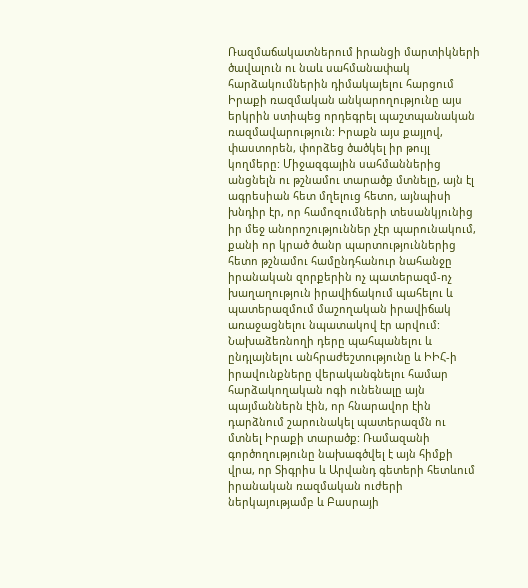Ռազմաճակատներում իրանցի մարտիկների ծավալուն ու նաև սահմանափակ հարձակումներին դիմակայելու հարցում Իրաքի ռազմական անկարողությունը այս երկրին ստիպեց որդեգրել պաշտպանական ռազմավարություն: Իրաքն այս քայլով, փաստորեն, փորձեց ծածկել իր թույլ կողմերը: Միջազգային սահմաններից անցնելն ու թշնամու տարածք մտնելը, այն էլ ագրեսիան հետ մղելուց հետո, այնպիսի խնդիր էր, որ համոզումների տեսանկյունից իր մեջ անորոշություններ չէր պարունակում, քանի որ կրած ծանր պարտություններից հետո թշնամու համընդհանուր նահանջը իրանական զորքերին ոչ պատերազմ-ոչ խաղաղություն իրավիճակում պահելու և պատերազմում մաշողական իրավիճակ առաջացնելու նպատակով էր արվում: Նախաձեռնողի դերը պահպանելու և ընդլայնելու անհրաժեշտությունը և ԻԻՀ-ի իրավունքները վերականգնելու համար հարձակողական ոգի ունենալը այն պայմաններն էին, որ հնարավոր էին դարձնում շարունակել պատերազմն ու մտնել Իրաքի տարածք: Ռամազանի գործողությունը նախագծվել է այն հիմքի վրա, որ Տիգրիս և Արվանդ գետերի հետևում իրանական ռազմական ուժերի ներկայությամբ և Բասրայի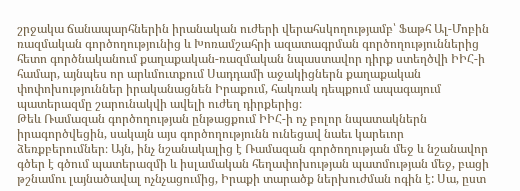շրջակա ճանապարհներին իրանական ուժերի վերահսկողությամբ՝ Ֆաթհ Ալ-Մոբին ռազմական գործողությունից և Խոռամշահրի ազատագրման գործողություններից հետո գործնականում քաղաքական-ռազմական նպաստավոր դիրք ստեղծվի ԻԻՀ-ի համար, այնպես որ արևմուտքում Սադդամի աջակիցներն քաղաքական փոփոխություններ իրականացնեն Իրաքում, հակռակ դեպքում ապագայում պատերազմը շարունակվի ավելի ուժեղ դիրքերից։
Թեև Ռամազան գործողության ընթացքում ԻԻՀ-ի ոչ բոլոր նպատակներն իրագործվեցին, սակայն այս գործողությունն ունեցավ նաեւ կարեւոր ձեռքբերումներ։ Այն, ինչ նշանակալից է Ռամազան գործողության մեջ և նշանավոր գծեր է գծում պատերազմի և իսլամական հեղափոխության պատմության մեջ, բացի թշնամու լայնածավալ ոչնչացումից, Իրաքի տարածք ներխուժման ոգին է: Սա, ըստ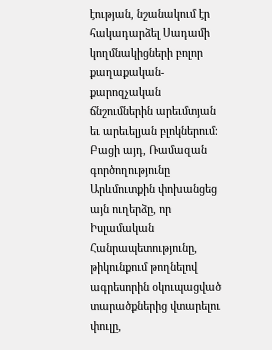էության, նշանակում էր հակադարձել Սադամի կողմնակիցների բոլոր քաղաքական-քարոզչական ճնշումներին արեւմտյան եւ արեւելյան բլոկներում։ Բացի այդ, Ռամազան գործողությունը Արևմուտքին փոխանցեց այն ուղերձը, որ Իսլամական Հանրապետությունը, թիկունքում թողնելով ագրեսորին օկուպացված տարածքներից վտարելու փուլը,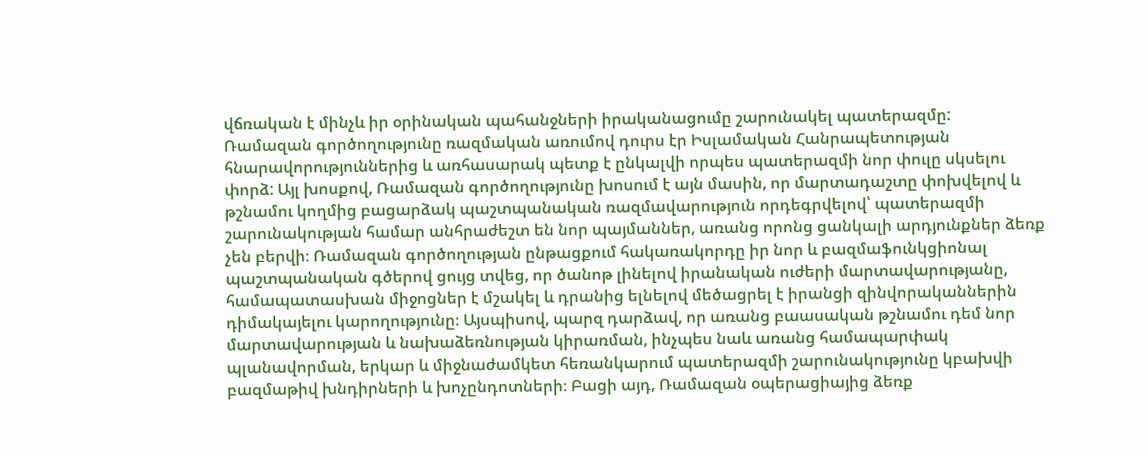վճռական է մինչև իր օրինական պահանջների իրականացումը շարունակել պատերազմը:
Ռամազան գործողությունը ռազմական առումով դուրս էր Իսլամական Հանրապետության հնարավորություններից և առհասարակ պետք է ընկալվի որպես պատերազմի նոր փուլը սկսելու փորձ: Այլ խոսքով, Ռամազան գործողությունը խոսում է այն մասին, որ մարտադաշտը փոխվելով և թշնամու կողմից բացարձակ պաշտպանական ռազմավարություն որդեգրվելով՝ պատերազմի շարունակության համար անհրաժեշտ են նոր պայմաններ, առանց որոնց ցանկալի արդյունքներ ձեռք չեն բերվի։ Ռամազան գործողության ընթացքում հակառակորդը իր նոր և բազմաֆունկցիոնալ պաշտպանական գծերով ցույց տվեց, որ ծանոթ լինելով իրանական ուժերի մարտավարությանը, համապատասխան միջոցներ է մշակել և դրանից ելնելով մեծացրել է իրանցի զինվորականներին դիմակայելու կարողությունը։ Այսպիսով, պարզ դարձավ, որ առանց բաասական թշնամու դեմ նոր մարտավարության և նախաձեռնության կիրառման, ինչպես նաև առանց համապարփակ պլանավորման, երկար և միջնաժամկետ հեռանկարում պատերազմի շարունակությունը կբախվի բազմաթիվ խնդիրների և խոչընդոտների։ Բացի այդ, Ռամազան օպերացիայից ձեռք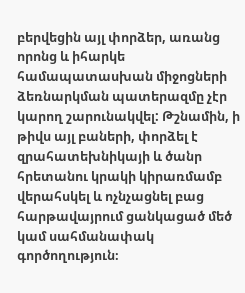բերվեցին այլ փորձեր, առանց որոնց և իհարկե համապատասխան միջոցների ձեռնարկման պատերազմը չէր կարող շարունակվել: Թշնամին, ի թիվս այլ բաների, փորձել է զրահատեխնիկայի և ծանր հրետանու կրակի կիրառմամբ վերահսկել և ոչնչացնել բաց հարթավայրում ցանկացած մեծ կամ սահմանափակ գործողություն։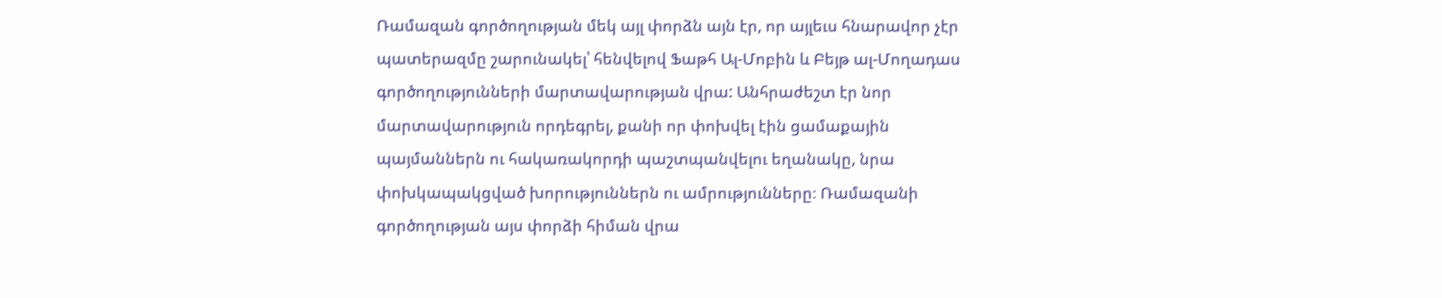Ռամազան գործողության մեկ այլ փորձն այն էր, որ այլեւս հնարավոր չէր պատերազմը շարունակել՝ հենվելով Ֆաթհ Ալ-Մոբին և Բեյթ ալ-Մողադաս գործողությունների մարտավարության վրա: Անհրաժեշտ էր նոր մարտավարություն որդեգրել, քանի որ փոխվել էին ցամաքային պայմաններն ու հակառակորդի պաշտպանվելու եղանակը, նրա փոխկապակցված խորություններն ու ամրությունները։ Ռամազանի գործողության այս փորձի հիման վրա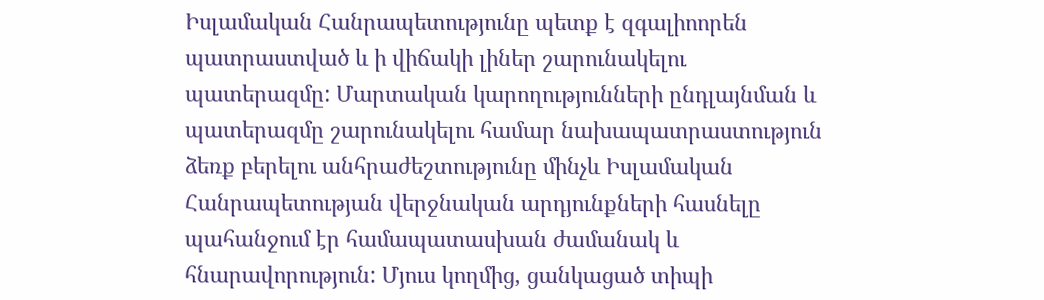Իսլամական Հանրապետությունը պետք է զգալիոորեն պատրաստված և ի վիճակի լիներ շարունակելու պատերազմը: Մարտական կարողությունների ընդլայնման և պատերազմը շարունակելու համար նախապատրաստություն ձեռք բերելու անհրաժեշտությունը մինչև Իսլամական Հանրապետության վերջնական արդյունքների հասնելը պահանջում էր համապատասխան ժամանակ և հնարավորություն: Մյուս կողմից, ցանկացած տիպի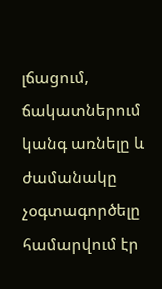լճացում, ճակատներում կանգ առնելը և ժամանակը չօգտագործելը համարվում էր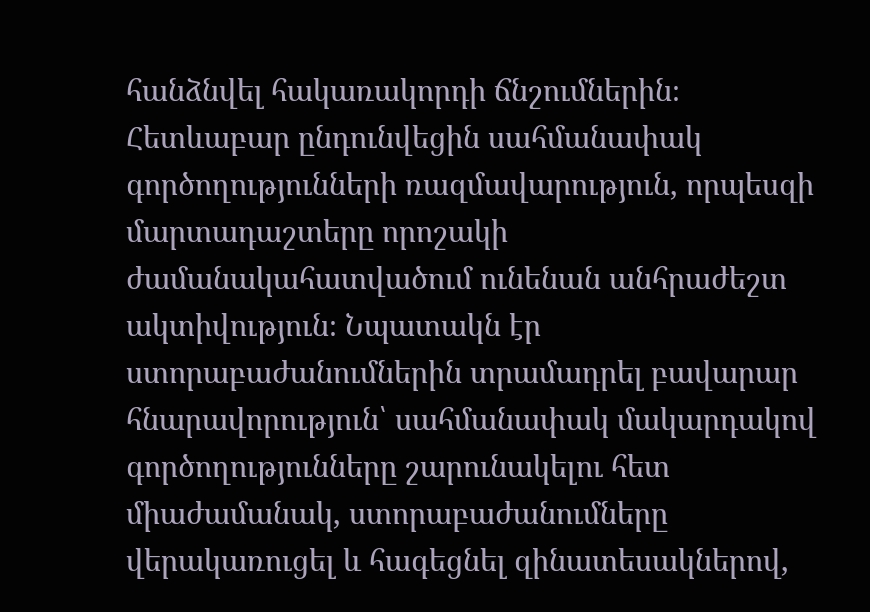հանձնվել հակառակորդի ճնշումներին։ Հետևաբար ընդունվեցին սահմանափակ գործողությունների ռազմավարություն, որպեսզի մարտադաշտերը որոշակի ժամանակահատվածում ունենան անհրաժեշտ ակտիվություն։ Նպատակն էր ստորաբաժանումներին տրամադրել բավարար հնարավորություն՝ սահմանափակ մակարդակով գործողությունները շարունակելու հետ միաժամանակ, ստորաբաժանումները վերակառուցել և հագեցնել զինատեսակներով,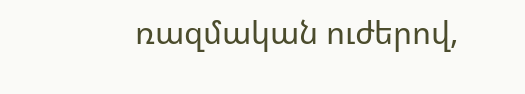ռազմական ուժերով,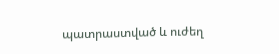պատրաստված և ուժեղ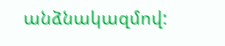անձնակազմով: